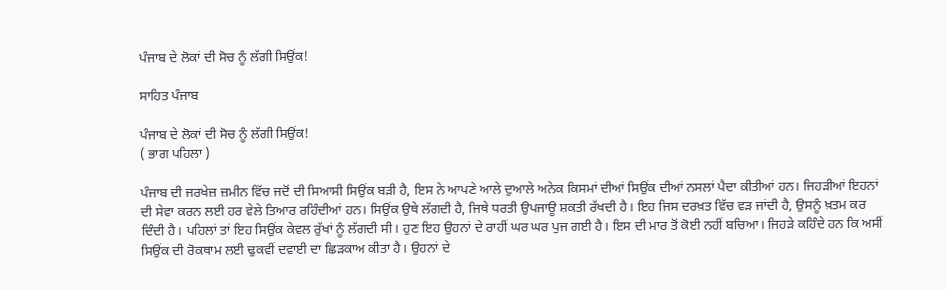ਪੰਜਾਬ ਦੇ ਲੋਕਾਂ ਦੀ ਸੋਚ ਨੂੰ ਲੱਗੀ ਸਿਉਂਕ!

ਸਾਹਿਤ ਪੰਜਾਬ

ਪੰਜਾਬ ਦੇ ਲੋਕਾਂ ਦੀ ਸੋਚ ਨੂੰ ਲੱਗੀ ਸਿਉਂਕ!
( ਭਾਗ ਪਹਿਲਾ )

ਪੰਜਾਬ ਦੀ ਜਰਖੇਜ਼ ਜ਼ਮੀਨ ਵਿੱਚ ਜਦੋਂ ਦੀ ਸਿਆਸੀ ਸਿਉਂਕ ਬੜੀ ਹੈ, ਇਸ ਨੇ ਆਪਣੇ ਆਲੇ ਦੁਆਲੇ ਅਨੇਕ ਕਿਸਮਾਂ ਦੀਆਂ ਸਿਉਂਕ ਦੀਆਂ ਨਸਲਾਂ ਪੈਦਾ ਕੀਤੀਆਂ ਹਨ। ਜਿਹੜੀਆਂ ਇਹਨਾਂ ਦੀ ਸੇਵਾ ਕਰਨ ਲਈ ਹਰ ਵੇਲੇ ਤਿਆਰ ਰਹਿੰਦੀਆਂ ਹਨ। ਸਿਉਂਕ ਉਥੇ ਲੱਗਦੀ ਹੈ, ਜਿਥੇ ਧਰਤੀ ਉਪਜਾਊ ਸ਼ਕਤੀ ਰੱਖਦੀ ਹੈ। ਇਹ ਜਿਸ ਦਰਖ਼ਤ ਵਿੱਚ ਵੜ ਜਾਂਦੀ ਹੈ, ਉਸਨੂੰ ਖ਼ਤਮ ਕਰ ਦਿੰਦੀ ਹੈ। ਪਹਿਲਾਂ ਤਾਂ ਇਹ ਸਿਉਂਕ ਕੇਵਲ ਰੁੱਖਾਂ ਨੂੰ ਲੱਗਦੀ ਸੀ। ਹੁਣ ਇਹ ਉਹਨਾਂ ਦੇ ਰਾਹੀਂ ਘਰ ਘਰ ਪੁਜ ਗਈ ਹੈ। ਇਸ ਦੀ ਮਾਰ ਤੋਂ ਕੋਈ ਨਹੀਂ ਬਚਿਆ। ਜਿਹੜੇ ਕਹਿੰਦੇ ਹਨ ਕਿ ਅਸੀਂ ਸਿਉਂਕ ਦੀ ਰੋਕਥਾਮ ਲਈ ਢੁਕਵੀਂ ਦਵਾਈ ਦਾ ਛਿੜਕਾਅ ਕੀਤਾ ਹੈ। ਉਹਨਾਂ ਦੇ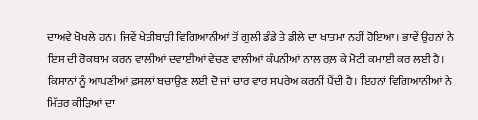ਦਾਅਵੇ ਖੋਖਲੇ ਹਨ। ਜਿਵੇਂ ਖੇਤੀਬਾੜੀ ਵਿਗਿਆਨੀਆਂ ਤੋਂ ਗੁਲੀ ਡੰਡੇ ਤੇ ਡੀਲੇ ਦਾ ਖਾਤਮਾ ਨਹੀਂ ਹੋਇਆ। ਭਾਵੇਂ ਉਹਨਾਂ ਨੇ ਇਸ ਦੀ ਰੋਕਥਾਮ ਕਰਨ ਵਾਲੀਆਂ ਦਵਾਈਆਂ ਵੇਚਣ ਵਾਲੀਆਂ ਕੰਪਨੀਆਂ ਨਾਲ ਰਲ਼ ਕੇ ਮੋਟੀ ਕਮਾਈ ਕਰ ਲਈ ਹੈ। ਕਿਸਾਨਾਂ ਨੂੰ ਆਪਣੀਆਂ ਫ਼ਸਲਾਂ ਬਚਾਉਣ ਲਈ ਦੋ ਜਾਂ ਚਾਰ ਵਾਰ ਸਪਰੇਅ ਕਰਨੀਂ ਪੈਂਦੀ ਹੈ। ਇਹਨਾਂ ਵਿਗਿਆਨੀਆਂ ਨੇ ਮਿੱਤਰ ਕੀੜਿਆਂ ਦਾ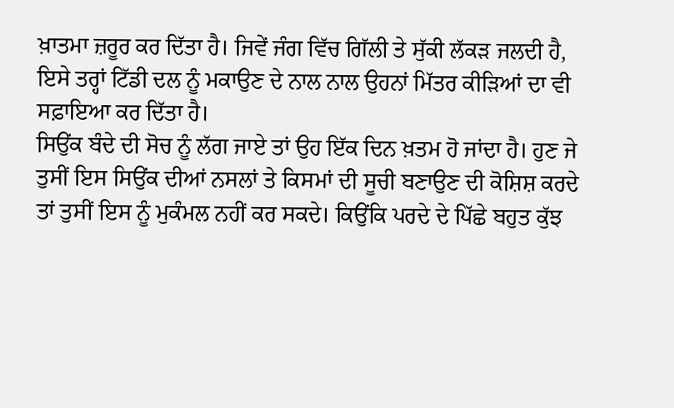ਖ਼ਾਤਮਾ ਜ਼ਰੂਰ ਕਰ ਦਿੱਤਾ ਹੈ। ਜਿਵੇਂ ਜੰਗ ਵਿੱਚ ਗਿੱਲੀ ਤੇ ਸੁੱਕੀ ਲੱਕੜ ਜਲਦੀ ਹੈ, ਇਸੇ ਤਰ੍ਹਾਂ ਟਿੱਡੀ ਦਲ ਨੂੰ ਮਕਾਉਣ ਦੇ ਨਾਲ ਨਾਲ ਉਹਨਾਂ ਮਿੱਤਰ ਕੀੜਿਆਂ ਦਾ ਵੀ ਸਫ਼ਾਇਆ ਕਰ ਦਿੱਤਾ ਹੈ।
ਸਿਉਂਕ ਬੰਦੇ ਦੀ ਸੋਚ ਨੂੰ ਲੱਗ ਜਾਏ ਤਾਂ ਉਹ ਇੱਕ ਦਿਨ ਖ਼ਤਮ ਹੋ ਜਾਂਦਾ ਹੈ। ਹੁਣ ਜੇ ਤੁਸੀਂ ਇਸ ਸਿਉਂਕ ਦੀਆਂ ਨਸਲਾਂ ਤੇ ਕਿਸਮਾਂ ਦੀ ਸੂਚੀ ਬਣਾਉਣ ਦੀ ਕੋਸ਼ਿਸ਼ ਕਰਦੇ ਤਾਂ ਤੁਸੀਂ ਇਸ ਨੂੰ ਮੁਕੰਮਲ ਨਹੀਂ ਕਰ ਸਕਦੇ। ਕਿਉਂਕਿ ਪਰਦੇ ਦੇ ਪਿੱਛੇ ਬਹੁਤ ਕੁੱਝ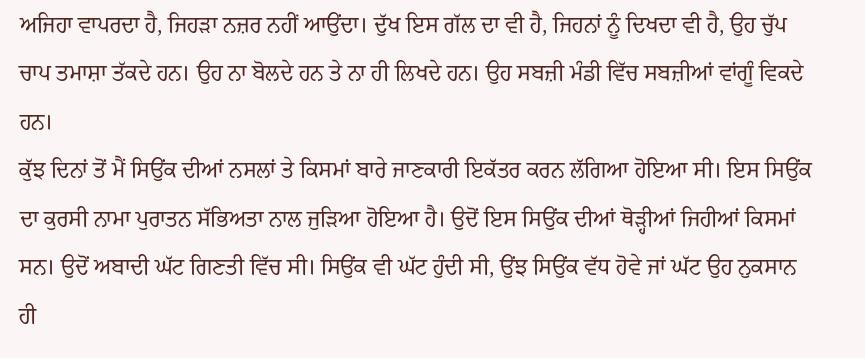ਅਜਿਹਾ ਵਾਪਰਦਾ ਹੈ, ਜਿਹੜਾ ਨਜ਼ਰ ਨਹੀਂ ਆਉਂਦਾ। ਦੁੱਖ ਇਸ ਗੱਲ ਦਾ ਵੀ ਹੈ, ਜਿਹਨਾਂ ਨੂੰ ਦਿਖਦਾ ਵੀ ਹੈ, ਉਹ ਚੁੱਪ ਚਾਪ ਤਮਾਸ਼ਾ ਤੱਕਦੇ ਹਨ। ਉਹ ਨਾ ਬੋਲਦੇ ਹਨ ਤੇ ਨਾ ਹੀ ਲਿਖਦੇ ਹਨ। ਉਹ ਸਬਜ਼ੀ ਮੰਡੀ ਵਿੱਚ ਸਬਜ਼ੀਆਂ ਵਾਂਗੂੰ ਵਿਕਦੇ ਹਨ।
ਕੁੱਝ ਦਿਨਾਂ ਤੋਂ ਮੈਂ ਸਿਉਂਕ ਦੀਆਂ ਨਸਲਾਂ ਤੇ ਕਿਸਮਾਂ ਬਾਰੇ ਜਾਣਕਾਰੀ ਇਕੱਤਰ ਕਰਨ ਲੱਗਿਆ ਹੋਇਆ ਸੀ। ਇਸ ਸਿਉਂਕ ਦਾ ਕੁਰਸੀ ਨਾਮਾ ਪੁਰਾਤਨ ਸੱਭਿਅਤਾ ਨਾਲ ਜੁੜਿਆ ਹੋਇਆ ਹੈ। ਉਦੋਂ ਇਸ ਸਿਉਂਕ ਦੀਆਂ ਥੋੜ੍ਹੀਆਂ ਜਿਹੀਆਂ ਕਿਸਮਾਂ ਸਨ। ਉਦੋਂ ਅਬਾਦੀ ਘੱਟ ਗਿਣਤੀ ਵਿੱਚ ਸੀ। ਸਿਉਂਕ ਵੀ ਘੱਟ ਹੁੰਦੀ ਸੀ, ਉਂਝ ਸਿਉਂਕ ਵੱਧ ਹੋਵੇ ਜਾਂ ਘੱਟ ਉਹ ਨੁਕਸਾਨ ਹੀ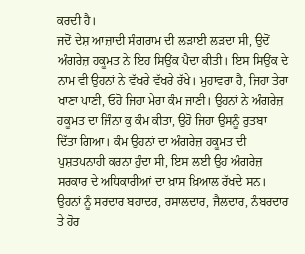ਕਰਦੀ ਹੈ।
ਜਦੋਂ ਦੇਸ਼ ਆਜ਼ਾਦੀ ਸੰਗਰਾਮ ਦੀ ਲੜਾਈ ਲੜਦਾ ਸੀ, ਉਦੋਂ ਅੰਗਰੇਜ਼ ਹਕੂਮਤ ਨੇ ਇਹ ਸਿਉਂਕ ਪੈਦਾ ਕੀਤੀ। ਇਸ ਸਿਉਂਕ ਦੇ ਨਾਮ ਵੀ ਉਹਨਾਂ ਨੇ ਵੱਖਰੇ ਵੱਖਰੇ ਰੱਖੇ। ਮੁਹਾਵਰਾ ਹੈ, ਜਿਹਾ ਤੇਰਾ ਖਾਣਾ ਪਾਣੀ, ਓਹੋ ਜਿਹਾ ਮੇਰਾ ਕੰਮ ਜਾਣੀ। ਉਹਨਾਂ ਨੇ ਅੰਗਰੇਜ਼ ਹਕੂਮਤ ਦਾ ਜਿੰਨਾ ਕੁ ਕੰਮ ਕੀਤਾ, ਉਹੋ ਜਿਹਾ ਉਸਨੂੰ ਰੁਤਬਾ ਦਿੱਤਾ ਗਿਆ। ਕੰਮ ਉਹਨਾਂ ਦਾ ਅੰਗਰੇਜ਼ ਹਕੂਮਤ ਦੀ ਪੁਸ਼ਤਪਨਾਹੀ ਕਰਨਾ ਹੁੰਦਾ ਸੀ, ਇਸ ਲਈ ਉਹ ਅੰਗਰੇਜ਼ ਸਰਕਾਰ ਦੇ ਅਧਿਕਾਰੀਆਂ ਦਾ ਖ਼ਾਸ ਖ਼ਿਆਲ ਰੱਖਦੇ ਸਨ। ਉਹਨਾਂ ਨੂੰ ਸਰਦਾਰ ਬਹਾਦਰ, ਰਸਾਲਦਾਰ, ਜੈਲਦਾਰ, ਨੰਬਰਦਾਰ ਤੇ ਹੋਰ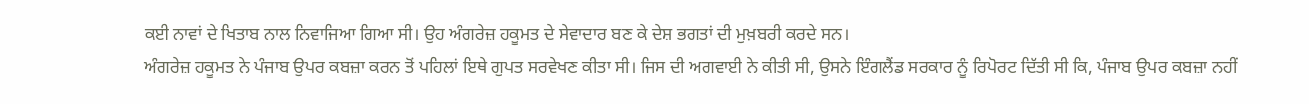ਕਈ ਨਾਵਾਂ ਦੇ ਖਿਤਾਬ ਨਾਲ ਨਿਵਾਜਿਆ ਗਿਆ ਸੀ। ਉਹ ਅੰਗਰੇਜ਼ ਹਕੂਮਤ ਦੇ ਸੇਵਾਦਾਰ ਬਣ ਕੇ ਦੇਸ਼ ਭਗਤਾਂ ਦੀ ਮੁਖ਼ਬਰੀ ਕਰਦੇ ਸਨ।
ਅੰਗਰੇਜ਼ ਹਕੂਮਤ ਨੇ ਪੰਜਾਬ ਉਪਰ ਕਬਜ਼ਾ ਕਰਨ ਤੋਂ ਪਹਿਲਾਂ ਇਥੇ ਗੁਪਤ ਸਰਵੇਖਣ ਕੀਤਾ ਸੀ। ਜਿਸ ਦੀ ਅਗਵਾਈ ਨੇ ਕੀਤੀ ਸੀ, ਉਸਨੇ ਇੰਗਲੈਂਡ ਸਰਕਾਰ ਨੂੰ ਰਿਪੋਰਟ ਦਿੱਤੀ ਸੀ ਕਿ, ਪੰਜਾਬ ਉਪਰ ਕਬਜ਼ਾ ਨਹੀਂ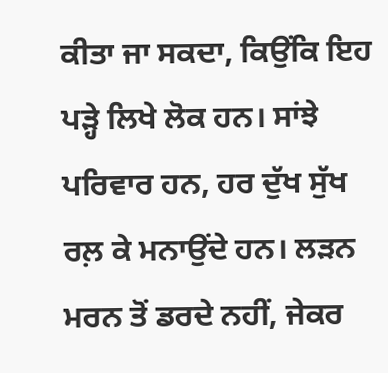ਕੀਤਾ ਜਾ ਸਕਦਾ, ਕਿਉਂਕਿ ਇਹ ਪੜ੍ਹੇ ਲਿਖੇ ਲੋਕ ਹਨ। ਸਾਂਝੇ ਪਰਿਵਾਰ ਹਨ, ਹਰ ਦੁੱਖ ਸੁੱਖ ਰਲ਼ ਕੇ ਮਨਾਉਂਦੇ ਹਨ। ਲੜਨ ਮਰਨ ਤੋਂ ਡਰਦੇ ਨਹੀਂ, ਜੇਕਰ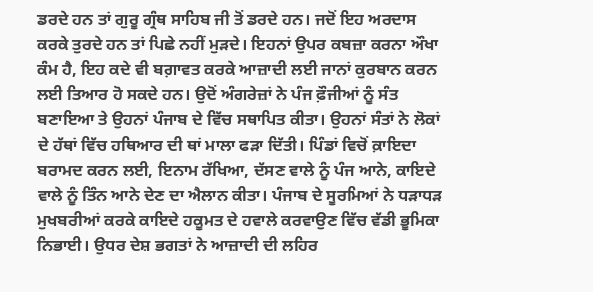ਡਰਦੇ ਹਨ ਤਾਂ ਗੁਰੂ ਗ੍ਰੰਥ ਸਾਹਿਬ ਜੀ ਤੋਂ ਡਰਦੇ ਹਨ। ਜਦੋਂ ਇਹ ਅਰਦਾਸ ਕਰਕੇ ਤੁਰਦੇ ਹਨ ਤਾਂ ਪਿਛੇ ਨਹੀਂ ਮੁੜਦੇ। ਇਹਨਾਂ ਉਪਰ ਕਬਜ਼ਾ ਕਰਨਾ ਔਖਾ ਕੰਮ ਹੈ, ਇਹ ਕਦੇ ‌ਵੀ ਬਗ਼ਾਵਤ ਕਰਕੇ ਆਜ਼ਾਦੀ ਲਈ ਜਾਨਾਂ ਕੁਰਬਾਨ ਕਰਨ ਲਈ ਤਿਆਰ ਹੋ ਸਕਦੇ ਹਨ। ਉਦੋਂ ਅੰਗਰੇਜ਼ਾਂ ਨੇ ਪੰਜ ਫ਼ੌਜੀਆਂ ਨੂੰ ਸੰਤ ਬਣਾਇਆ ਤੇ ਉਹਨਾਂ ਪੰਜਾਬ ਦੇ ਵਿੱਚ ਸਥਾਪਿਤ ਕੀਤਾ। ਉਹਨਾਂ ਸੰਤਾਂ ਨੇ ਲੋਕਾਂ ਦੇ ਹੱਥਾਂ ਵਿੱਚ ਹਥਿਆਰ ਦੀ ਥਾਂ ਮਾਲਾ ਫੜਾ ਦਿੱਤੀ। ਪਿੰਡਾਂ ਵਿਚੋਂ ਕ਼ਾਇਦਾ ਬਰਾਮਦ ਕਰਨ ਲਈ, ਇਨਾਮ ਰੱਖਿਆ, ਦੱਸਣ ਵਾਲੇ ਨੂੰ ਪੰਜ ਆਨੇ, ਕਾਇਦੇ ਵਾਲੇ ਨੂੰ ਤਿੰਨ ਆਨੇ ਦੇਣ ਦਾ ਐਲਾਨ ਕੀਤਾ। ਪੰਜਾਬ ਦੇ ਸੂਰਮਿਆਂ ਨੇ ਧੜਾਧੜ ਮੁਖਬਰੀਆਂ ਕਰਕੇ ਕਾਇਦੇ ਹਕੂਮਤ ਦੇ ਹਵਾਲੇ ਕਰਵਾਉਣ ਵਿੱਚ ਵੱਡੀ ਭੂਮਿਕਾ ਨਿਭਾਈ। ਉਧਰ ਦੇਸ਼ ਭਗਤਾਂ ਨੇ ਆਜ਼ਾਦੀ ਦੀ ਲਹਿਰ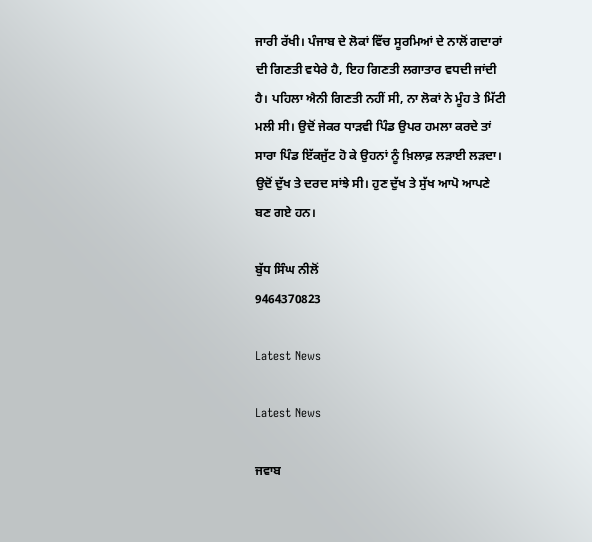ਜਾਰੀ ਰੱਖੀ। ਪੰਜਾਬ ਦੇ ਲੋਕਾਂ ਵਿੱਚ ਸੂਰਮਿਆਂ ਦੇ ਨਾਲੋਂ ਗਦਾਰਾਂ ਦੀ ਗਿਣਤੀ ਵਧੇਰੇ ਹੈ, ਇਹ ਗਿਣਤੀ ਲਗਾਤਾਰ ਵਧਦੀ ਜਾਂਦੀ ਹੈ। ਪਹਿਲਾ ਐਨੀ ਗਿਣਤੀ ਨਹੀਂ ਸੀ, ਨਾ ਲੋਕਾਂ ਨੇ ਮੂੰਹ ਤੇ ਮਿੱਟੀ ਮਲੀ ਸੀ। ਉਦੋਂ ਜੇਕਰ ਧਾੜਵੀ ਪਿੰਡ ਉਪਰ ਹਮਲਾ ਕਰਦੇ ਤਾਂ ਸਾਰਾ ਪਿੰਡ ਇੱਕਜੁੱਟ ਹੋ ਕੇ ਉਹਨਾਂ ਨੂੰ ਖ਼ਿਲਾਫ਼ ਲੜਾਈ ਲੜਦਾ। ਉਦੋਂ ਦੁੱਖ ਤੇ ਦਰਦ ਸਾਂਝੇ ਸੀ। ਹੁਣ ਦੁੱਖ ਤੇ ਸੁੱਖ ਆਪੋ ਆਪਣੇ ਬਣ ਗਏ ਹਨ।

ਬੁੱਧ ਸਿੰਘ ਨੀਲੋਂ
9464370823

Latest News

Latest News

ਜਵਾਬ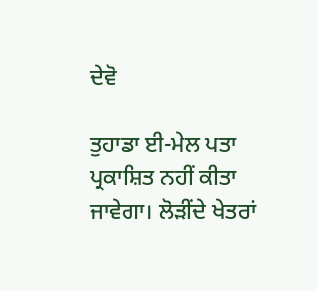ਦੇਵੋ

ਤੁਹਾਡਾ ਈ-ਮੇਲ ਪਤਾ ਪ੍ਰਕਾਸ਼ਿਤ ਨਹੀਂ ਕੀਤਾ ਜਾਵੇਗਾ। ਲੋੜੀਂਦੇ ਖੇਤਰਾਂ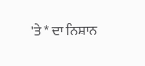'ਤੇ * ਦਾ ਨਿਸ਼ਾਨ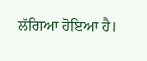ਲੱਗਿਆ ਹੋਇਆ ਹੈ।